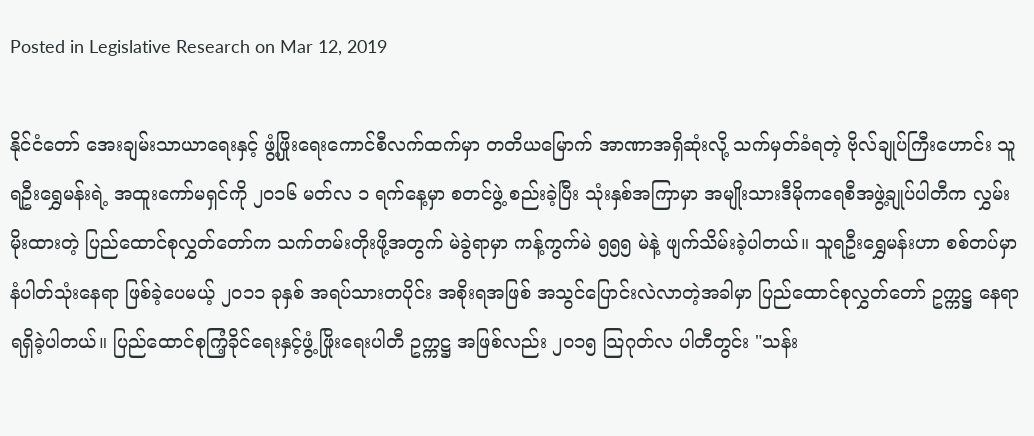Posted in Legislative Research on Mar 12, 2019

နိုင်ငံတော် အေးချမ်းသာယာရေးနှင့် ဖွံ့ဖြိုးရေးကောင်စီလက်ထက်မှာ တတိယမြောက် အာဏာအရှိဆုံးလို့ သက်မှတ်ခံရတဲ့ ဗိုလ်ချုပ်ကြီးဟောင်း သူရဦးရွှေမန်းရဲ့ အထူးကော်မရှင်ကို ၂၀၁၆ မတ်လ ၁ ရက်နေ့မှာ စတင်ဖွဲ့ စည်းခဲ့ပြီး သုံးနှစ်အကြာမှာ အမျိုးသားဒီမိုကရေစီအဖွဲ့ချုပ်ပါတီက လွှမ်းမိုးထားတဲ့ ပြည်ထောင်စုလွှတ်တော်က သက်တမ်းတိုးဖို့အတွက် မဲခွဲရာမှာ ကန့်ကွက်မဲ ၅၅၅ မဲနဲ့ ဖျက်သိမ်းခဲ့ပါတယ်။ သူရဦးရွှေမန်းဟာ စစ်တပ်မှာ နံပါတ်သုံးနေရာ ဖြစ်ခဲ့ပေမယ့် ၂၀၁၁ ခုနှစ် အရပ်သားတပိုင်း အစိုးရအဖြစ် အသွင်ပြောင်းလဲလာတဲ့အခါမှာ ပြည်ထောင်စုလွှတ်တော် ဥက္ကဋ္ဌ နေရာ ရရှိခဲ့ပါတယ်။ ပြည်ထောင်စုကြံ့ခိုင်ရေးနှင့်ဖွံ့ ဖြိုးရေးပါတီ ဥက္ကဋ္ဌ အဖြစ်လည်း ၂၀၁၅ သြဂုတ်လ ပါတီတွင်း "သန်း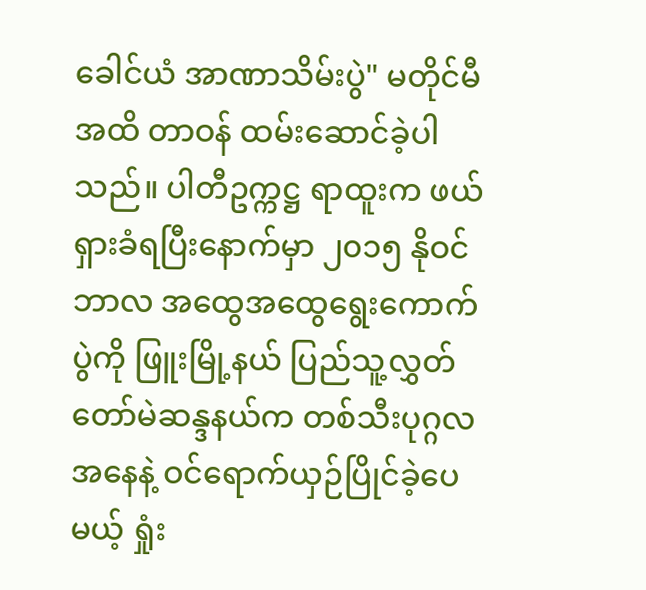ခေါင်ယံ အာဏာသိမ်းပွဲ" မတိုင်မီ အထိ တာဝန် ထမ်းဆောင်ခဲ့ပါသည်။ ပါတီဥက္ကဋ္ဌ ရာထူးက ဖယ်ရှားခံရပြီးနောက်မှာ ၂၀၁၅ နိုဝင်ဘာလ အထွေအထွေရွေးကောက်ပွဲကို ဖြူးမြို့နယ် ပြည်သူ့လွှတ်တော်မဲဆန္ဒနယ်က တစ်သီးပုဂ္ဂလအနေနဲ့ ဝင်ရောက်ယှဉ်ပြိုင်ခဲ့ပေမယ့် ရှုံး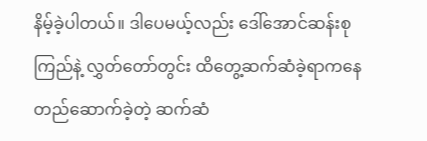နိမ့်ခဲ့ပါတယ်။ ဒါပေမယ့်လည်း ဒေါ်အောင်ဆန်းစုကြည်နဲ့ လွှတ်တော်တွင်း ထိတွေ့ဆက်ဆံခဲ့ရာကနေ တည်ဆောက်ခဲ့တဲ့ ဆက်ဆံ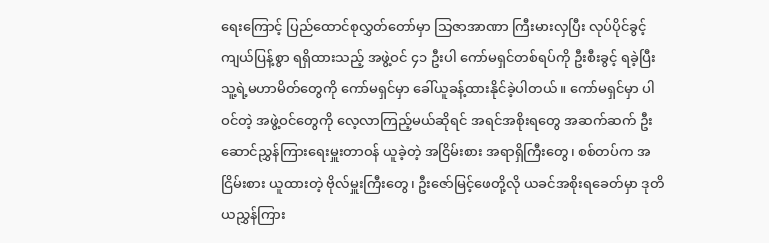ရေးကြောင့် ပြည်ထောင်စုလွှတ်တော်မှာ သြဇာအာဏာ ကြီးမားလှပြီး လုပ်ပိုင်ခွင့် ကျယ်ပြန့်စွာ ရရှိထားသည့် အဖွဲ့ဝင် ၄၁ ဦးပါ ကော်မရှင်တစ်ရပ်ကို ဦးစီးခွင့် ရခဲ့ပြီး သူ့ရဲ့မဟာမိတ်တွေကို ကော်မရှင်မှာ ခေါ်ယူခန့်ထားနိုင်ခဲ့ပါတယ်။ ကော်မရှင်မှာ ပါဝင်တဲ့ အဖွဲ့ဝင်တွေကို လေ့လာကြည့်မယ်ဆိုရင် အရင်အစိုးရတွေ အဆက်ဆက် ဦးဆောင်ညွှန်ကြားရေးမှူးတာဝန် ယူခဲ့တဲ့ အငြိမ်းစား အရာရှိကြီးတွေ၊ စစ်တပ်က အငြိမ်းစား ယူထားတဲ့ ဗိုလ်မှူးကြီးတွေ၊ ဦးဇော်မြင့်ဖေတို့လို ယခင်အစိုးရခေတ်မှာ ဒုတိယညွှန်ကြား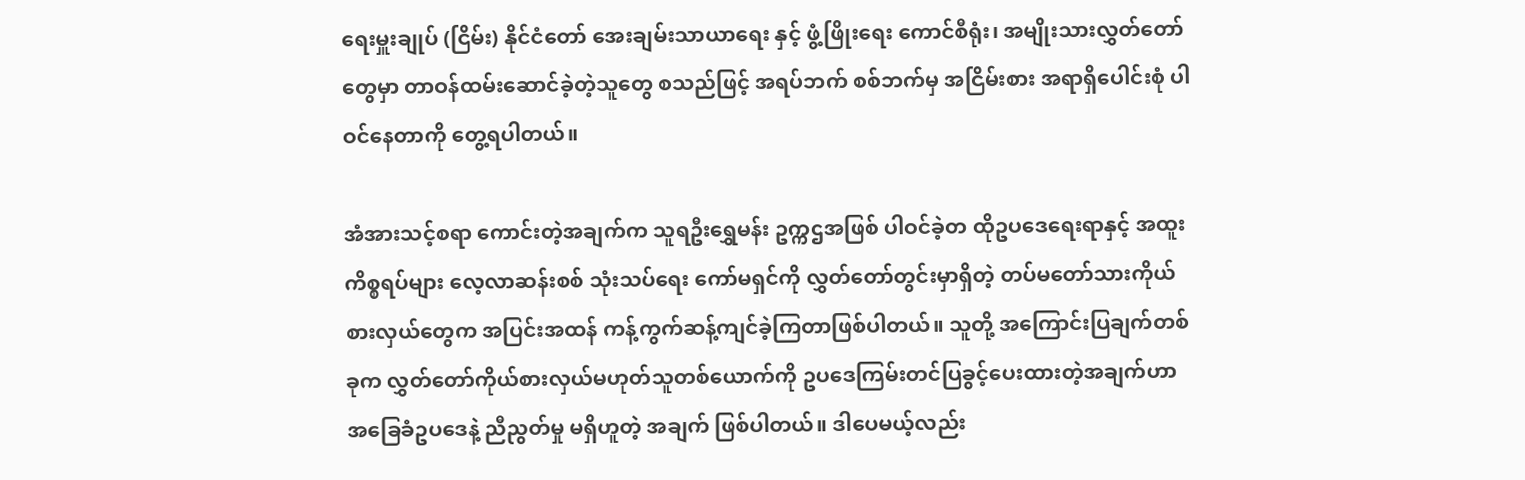ရေးမှူးချုပ် (ငြိမ်း) နိုင်ငံတော် အေးချမ်းသာယာရေး နှင့် ဖွံ့ဖြိုးရေး ကောင်စီရုံး၊ အမျိုးသားလွှတ်တော်တွေမှာ တာဝန်ထမ်းဆောင်ခဲ့တဲ့သူတွေ စသည်ဖြင့် အရပ်ဘက် စစ်ဘက်မှ အငြိမ်းစား အရာရှိပေါင်းစုံ ပါဝင်နေတာကို တွေ့ရပါတယ်။

အံအားသင့်စရာ ကောင်းတဲ့အချက်က သူရဦးရွှေမန်း ဥက္ကဌအဖြစ် ပါဝင်ခဲ့တ ထိုဥပဒေရေးရာနှင့် အထူး ကိစ္စရပ်များ လေ့လာဆန်းစစ် သုံးသပ်ရေး ကော်မရှင်ကို လွှတ်တော်တွင်းမှာရှိတဲ့ တပ်မတော်သားကိုယ်စားလှယ်တွေက အပြင်းအထန် ကန့်ကွက်ဆန့်ကျင်ခဲ့ကြတာဖြစ်ပါတယ်။ သူတို့ အကြောင်းပြချက်တစ်ခုက လွှတ်တော်ကိုယ်စားလှယ်မဟုတ်သူတစ်ယောက်ကို ဥပဒေကြမ်းတင်ပြခွင့်ပေးထားတဲ့အချက်ဟာ အခြေခံဥပဒေနဲ့ ညီညွတ်မှု မရှိဟူတဲ့ အချက် ဖြစ်ပါတယ်။ ဒါပေမယ့်လည်း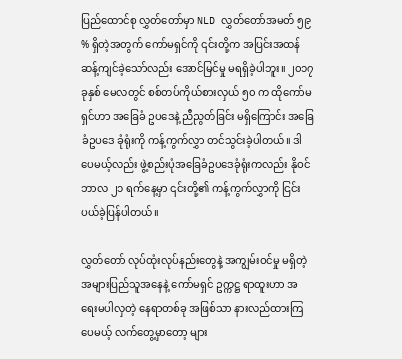ပြည်ထောင်စု လွှတ်တော်မှာ NLD လွှတ်တော်အမတ် ၅၉ % ရှိတဲ့အတွက် ကော်မရှင်ကို ၎င်းတို့က အပြင်းအထန် ဆန့်ကျင်ခဲ့သော်လည်း အောင်မြင်မှု မရရှိခဲ့ပါဘူး။ ၂၀၁၇ ခုနှစ် မေလတွင် စစ်တပ်ကိုယ်စားလှယ် ၅၀ က ထိုကော်မရှင်ဟာ အခြေခံ ဥပဒေနဲ့ ညီညွတ်ခြင်း မရှိကြောင်း အခြေခံဥပဒေ ခုံရုံးကို ကန့်ကွက်လွှာ တင်သွင်းခဲ့ပါတယ်။ ဒါပေမယ့်လည်း ဖွဲ့စည်းပုံအခြေခံဥပဒေခုံရုံးကလည်း နိုဝင်ဘာလ ၂၁ ရက်နေ့မှာ ၎င်းတို့၏ ကန့်ကွက်လွှာကို ငြင်းပယ်ခဲ့ပြန်ပါတယ်။

လွှတ်တော် လုပ်ထုံးလုပ်နည်းတွေနဲ့ အကျွမ်းဝင်မှု မရှိတဲ့ အများပြည်သူအနေနဲ့ ကော်မရှင် ဥက္ကဋ္ဌ ရာထူးဟာ အရေးမပါလှတဲ့ နေရာတစ်ခု အဖြစ်သာ နားလည်ထားကြပေမယ့် လက်တွေ့မှာတော့ များ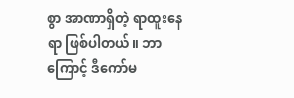စွာ အာဏာရှိတဲ့ ရာထူးနေရာ ဖြစ်ပါတယ်။ ဘာကြောင့် ဒီကော်မ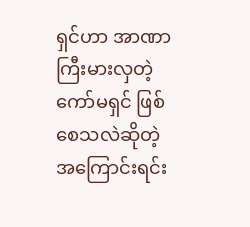ရှင်ဟာ အာဏာကြီးမားလှတဲ့ ကော်မရှင် ဖြစ်စေသလဲဆိုတဲ့ အကြောင်းရင်း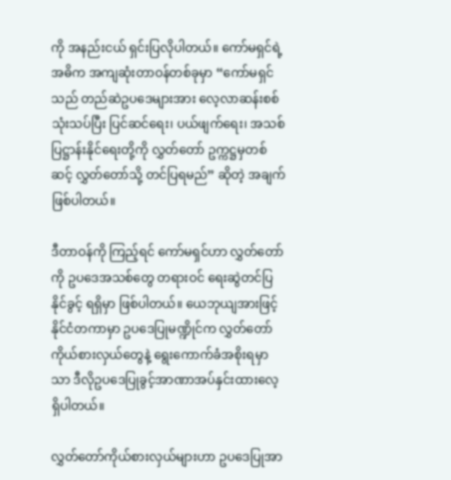ကို အနည်းငယ် ရှင်းပြလိုပါတယ်။ ကော်မရှင်ရဲ့ အဓိက အကျဆုံးတာဝန်တစ်ခုမှာ “ကော်မရှင်သည် တည်ဆဲဥပဒေများအား လေ့လာဆန်းစစ်သုံးသပ်ပြီး ပြင်ဆင်ရေး၊ ပယ်ဖျက်ရေး၊ အသစ် ပြဋ္ဌာန်းနိုင်ရေးတို့ကို လွှတ်တော် ဥက္ကဋ္ဌမှတစ်ဆင့် လွှတ်တော်သို့ တင်ပြရမည်” ဆိုတဲ့ အချက်ဖြစ်ပါတယ်။

ဒီတာဝန်ကို ကြည့်ရင် ကော်မရှင်ဟာ လွှတ်တော်ကို ဥပဒေအသစ်တွေ တရားဝင် ရေးဆွဲတင်ပြနိုင်ခွင့် ရရှိမှာ ဖြစ်ပါတယ်။ ယေဘုယျအားဖြင့် နိုင်ငံတကာမှာ ဥပဒေပြုမဏ္ဍိုင်က လွှတ်တော်ကိုယ်စားလှယ်တွေနဲ့ ရွေးကောက်ခံအစိုးရမှာသာ ဒီလိုဥပဒေပြုခွင့်အာဏာအပ်နှင်းထားလေ့ရှိပါတယ်။

လွှတ်တော်ကိုယ်စားလှယ်များဟာ ဥပဒေပြုအာ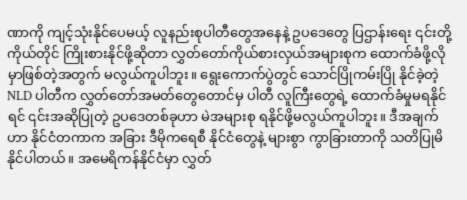ဏာကို ကျင့်သုံးနိုင်ပေမယ့် လူနည်းစုပါတီတွေအနေနဲ့ ဥပဒေတွေ ပြဌာန်းရေး ၎င်းတို့ကိုယ်တိုင် ကြိုးစားနိုင်ဖို့ဆိုတာ လွှတ်တော်ကိုယ်စားလှယ်အများစုက ထောက်ခံဖို့လိုမှာဖြစ်တဲ့အတွက် မလွယ်ကူပါဘူး။ ရွေးကောက်ပွဲတွင် သောင်ပြိုကမ်းပြို နိုင်ခဲ့တဲ့ NLD ပါတီက လွှတ်တော်အမတ်တွေတောင်မှ ပါတီ လူကြီးတွေရဲ့ ထောက်ခံမှုမရနိုင်ရင် ၎င်းအဆိုပြုတဲ့ ဥပဒေတစ်ခုဟာ မဲအများစု ရနိုင်ဖို့မလွယ်ကူပါဘူး။ ဒီအချက်ဟာ နိုင်ငံတကာက အခြား ဒီမိုကရေစီ နိုင်ငံတွေနဲ့ များစွာ ကွာခြားတာကို သတိပြုမိနိုင်ပါတယ်။ အမေရိကန်နိုင်ငံမှာ လွှတ်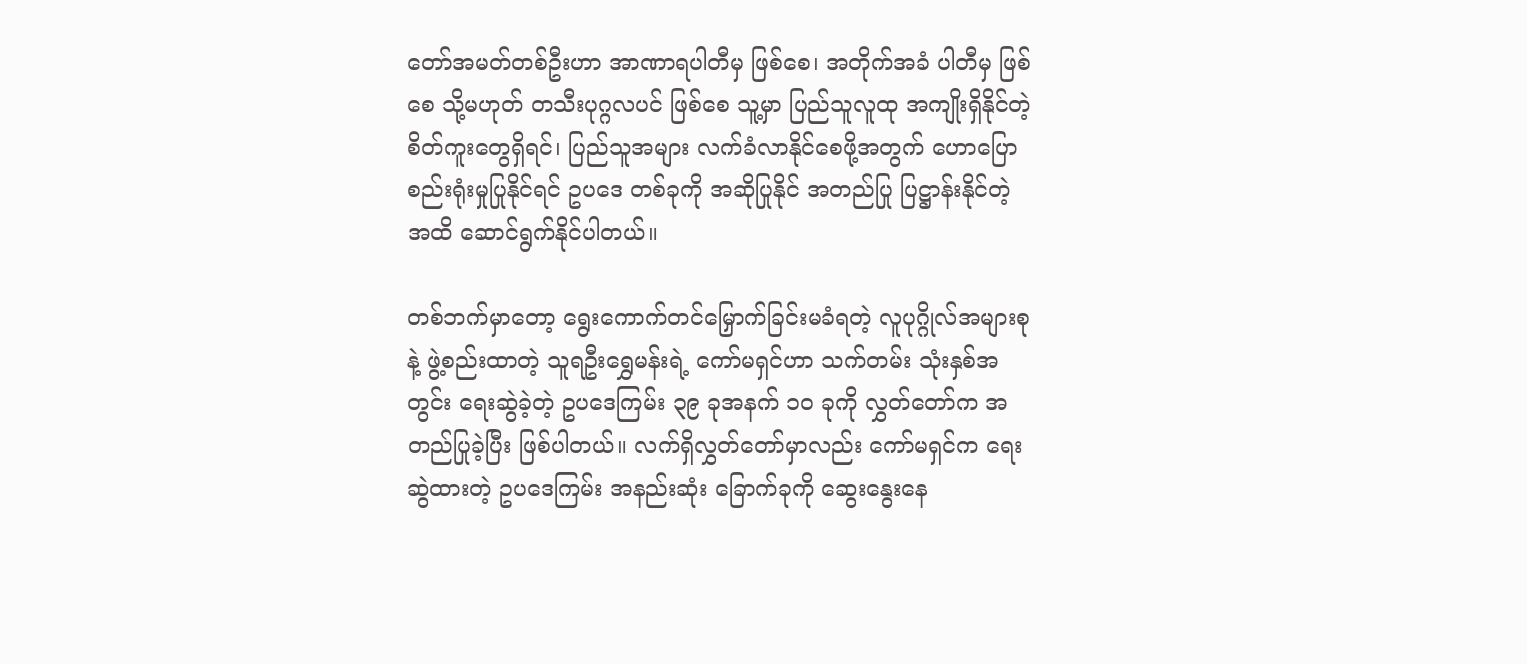တော်အမတ်တစ်ဦးဟာ အာဏာရပါတီမှ ဖြစ်စေ၊ အတိုက်အခံ ပါတီမှ ဖြစ်စေ သို့မဟုတ် တသီးပုဂ္ဂလပင် ဖြစ်စေ သူ့မှာ ပြည်သူလူထု အကျိုးရှိနိုင်တဲ့ စိတ်ကူးတွေရှိရင်၊ ပြည်သူအများ လက်ခံလာနိုင်စေဖို့အတွက် ဟောပြောစည်းရုံးမှုပြုနိုင်ရင် ဥပဒေ တစ်ခုကို အဆိုပြုနိုင် အတည်ပြု ပြဋ္ဌာန်းနိုင်တဲ့အထိ ဆောင်ရွက်နိုင်ပါတယ်။

တစ်ဘက်မှာတော့ ရွေးကောက်တင်မြှောက်ခြင်းမခံရတဲ့ လူပုဂ္ဂိုလ်အများစုနဲ့ ဖွဲ့စည်းထာတဲ့ သူရဦးရွှေမန်းရဲ့ ကော်မရှင်ဟာ သက်တမ်း သုံးနှစ်အတွင်း ရေးဆွဲခဲ့တဲ့ ဥပဒေကြမ်း ၃၉ ခုအနက် ၁၀ ခုကို လွှတ်တော်က အတည်ပြုခဲ့ပြီး ဖြစ်ပါတယ်။ လက်ရှိလွှတ်တော်မှာလည်း ကော်မရှင်က ရေးဆွဲထားတဲ့ ဥပဒေကြမ်း အနည်းဆုံး ခြောက်ခုကို ဆွေးနွေးနေ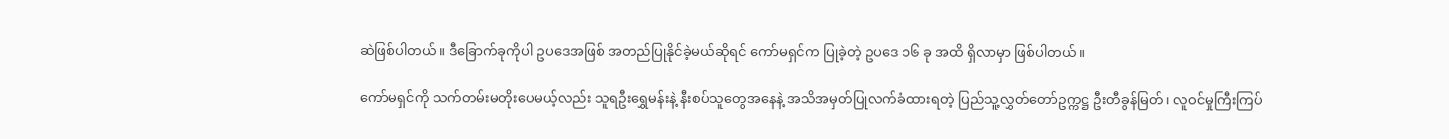ဆဲဖြစ်ပါတယ်။ ဒီခြောက်ခုကိုပါ ဥပဒေအဖြစ် အတည်ပြုနိုင်ခဲ့မယ်ဆိုရင် ကော်မရှင်က ပြုခဲ့တဲ့ ဥပဒေ ၁၆ ခု အထိ ရှိလာမှာ ဖြစ်ပါတယ်။

ကော်မရှင်ကို သက်တမ်းမတိုးပေမယ့်လည်း သူရဦးရွှေမန်းနဲ့ နီးစပ်သူတွေအနေနဲ့ အသိအမှတ်ပြုလက်ခံထားရတဲ့ ပြည်သူ့လွှတ်တော်ဥက္ကဋ္ဌ ဦးတီခွန်မြတ်၊ လူဝင်မှုကြီးကြပ်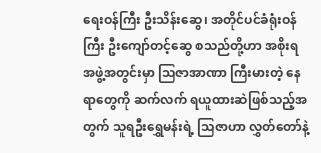ရေးဝန်ကြီး ဦးသိန်းဆွေ၊ အတိုင်ပင်ခံရုံးဝန်ကြီး ဦးကျော်တင့်ဆွေ စသည်တို့ဟာ အစိုးရ အဖွဲ့အတွင်းမှာ သြဇာအာဏာ ကြီးမားတဲ့ နေရာတွေကို ဆက်လက် ရယူထားဆဲဖြစ်သည့်အတွက် သူရဦးရွှေမန်းရဲ့ သြဇာဟာ လွှတ်တော်နဲ့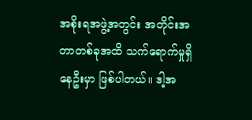အစိုးရအဖွဲ့အတွင်း အတိုင်းအတာတစ်ခုအထိ သက်ရောက်မှုရှိနေဦးမှာ ဖြစ်ပါတယ်။ ဒါ့အ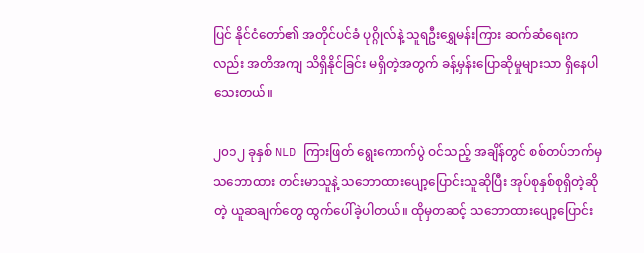ပြင် နိုင်ငံတော်၏ အတိုင်ပင်ခံ ပုဂ္ဂိုလ်နဲ့ သူရဦးရွှေမန်းကြား ဆက်ဆံရေးကလည်း အတိအကျ သိရှိနိုင်ခြင်း မရှိတဲ့အတွက် ခန့်မှန်းပြောဆိုမှုများသာ ရှိနေပါသေးတယ်။

၂၀၁၂ ခုနှစ် NLD ကြားဖြတ် ရွေးကောက်ပွဲ ဝင်သည့် အချိန်တွင် စစ်တပ်ဘက်မှ သဘောထား တင်းမာသူနဲ့ သဘောထားပျော့ပြောင်းသူဆိုပြီး အုပ်စုနှစ်စုရှိတဲ့ဆိုတဲ့ ယူဆချက်တွေ ထွက်ပေါ်ခဲ့ပါတယ်။ ထိုမှတဆင့် သဘောထားပျော့ပြောင်း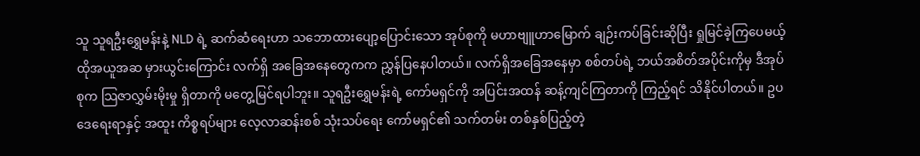သူ သူရဦးရွှေမန်းနဲ့ NLD ရဲ့ ဆက်ဆံရေးဟာ သဘောထားပျော့ပြောင်းသော အုပ်စုကို မဟာဗျူဟာမြောက် ချဉ်းကပ်ခြင်းဆိုပြီး ရှုမြင်ခဲ့ကြပေမယ့် ထိုအယူအဆ မှားယွင်းကြောင်း လက်ရှိ အခြေအနေတွေကက ညွှန်ပြနေပါတယ်။ လက်ရှိအခြေအနေမှာ စစ်တပ်ရဲ့ ဘယ်အစိတ်အပိုင်းကိုမှ ဒီအုပ်စုက သြဇာလွှမ်းမိုးမှု ရှိတာကို မတွေ့မြင်ရပါဘူး။ သူရဦးရွှေမန်းရဲ့ ကော်မရှင်ကို အပြင်းအထန် ဆန့်ကျင်ကြတာကို ကြည့်ရင် သိနိုင်ပါတယ်။ ဥပဒေရေးရာနှင့် အထူး ကိစ္စရပ်များ လေ့လာဆန်းစစ် သုံးသပ်ရေး ကော်မရှင်၏ သက်တမ်း တစ်နှစ်ပြည့်တဲ့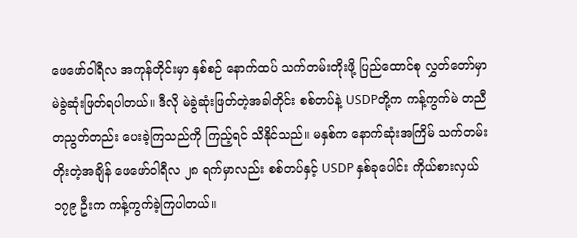ဖေဖော်ဝါရီလ အကုန်တိုင်းမှာ နှစ်စဉ် နောက်ထပ် သက်တမ်းတိုးဖို့ ပြည်ထောင်စု လွှတ်တော်မှာ မဲခွဲဆုံးဖြတ်ရပါတယ်။ ဒီလို မဲခွဲဆုံးဖြတ်တဲ့အခါတိုင်း စစ်တပ်နဲ့ USDPတို့က ကန့်ကွက်မဲ တညီတညွတ်တည်း ပေးခဲ့ကြသည်ကို ကြည့်ရင် သိနိုင်သည်။ မနှစ်က နောက်ဆုံးအကြိမ် သက်တမ်းတိုးတဲ့အချိန် ဖေဖော်ဝါရီလ ၂၈ ရက်မှာလည်း စစ်တပ်နှင့် USDP နှစ်ခုပေါင်း ကိုယ်စားလှယ် ၁၇၉ ဦးက ကန့်ကွက်ခဲ့ကြပါတယ်။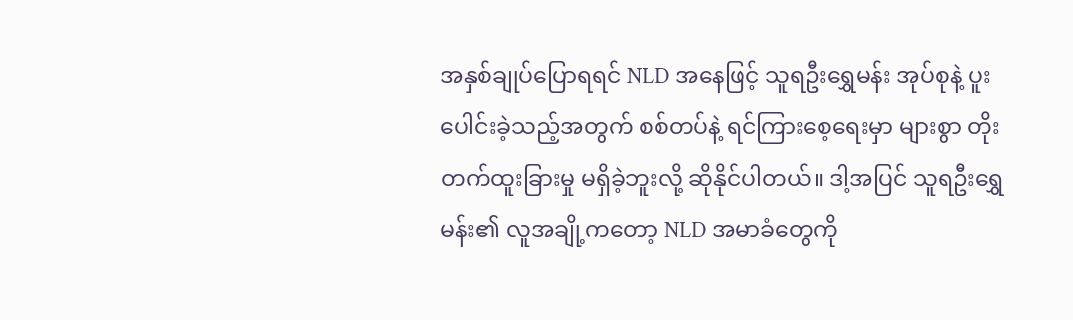အနှစ်ချုပ်ပြောရရင် NLD အနေဖြင့် သူရဦးရွှေမန်း အုပ်စုနဲ့ ပူးပေါင်းခဲ့သည့်အတွက် စစ်တပ်နဲ့ ရင်ကြားစေ့ရေးမှာ များစွာ တိုးတက်ထူးခြားမှု မရှိခဲ့ဘူးလို့ ဆိုနိုင်ပါတယ်။ ဒါ့အပြင် သူရဦးရွှေမန်း၏ လူအချို့ကတော့ NLD အမာခံတွေကို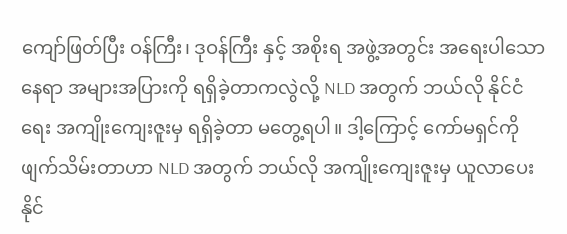ကျော်ဖြတ်ပြီး ဝန်ကြီး၊ ဒုဝန်ကြီး နှင့် အစိုးရ အဖွဲ့အတွင်း အရေးပါသော နေရာ အများအပြားကို ရရှိခဲ့တာကလွဲလို့ NLD အတွက် ဘယ်လို နိုင်ငံရေး အကျိုးကျေးဇူးမှ ရရှိခဲ့တာ မတွေ့ရပါ။ ဒါ့ကြောင့် ကော်မရှင်ကို ဖျက်သိမ်းတာဟာ NLD အတွက် ဘယ်လို အကျိုးကျေးဇူးမှ ယူလာပေးနိုင်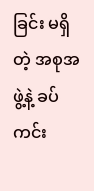ခြင်း မရှိတဲ့ အစုအဖွဲ့နဲ့ ခပ်ကင်း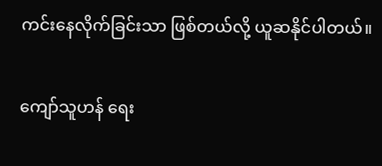ကင်းနေလိုက်ခြင်းသာ ဖြစ်တယ်လို့ ယူဆနိုင်ပါတယ်။

ကျော်သူဟန် ရေး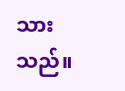သားသည်။